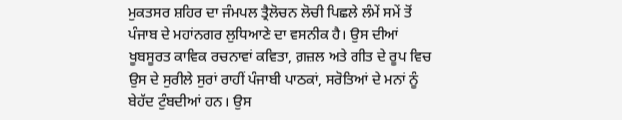ਮੁਕਤਸਰ ਸ਼ਹਿਰ ਦਾ ਜੰਮਪਲ ਤ੍ਰੈਲੋਚਨ ਲੋਚੀ ਪਿਛਲੇ ਲੰਮੇਂ ਸਮੇਂ ਤੋਂ ਪੰਜਾਬ ਦੇ ਮਹਾਂਨਗਰ ਲੁਧਿਆਣੇ ਦਾ ਵਸਨੀਕ ਹੈ। ਉਸ ਦੀਆਂ ਖੂਬਸੂਰਤ ਕਾਵਿਕ ਰਚਨਾਵਾਂ ਕਵਿਤਾ, ਗ਼ਜ਼ਲ ਅਤੇ ਗੀਤ ਦੇ ਰੂਪ ਵਿਚ ਉਸ ਦੇ ਸੁਰੀਲੇ ਸੁਰਾਂ ਰਾਹੀਂ ਪੰਜਾਬੀ ਪਾਠਕਾਂ, ਸਰੋਤਿਆਂ ਦੇ ਮਨਾਂ ਨੂੰ ਬੇਹੱਦ ਟੁੰਬਦੀਆਂ ਹਨ। ਉਸ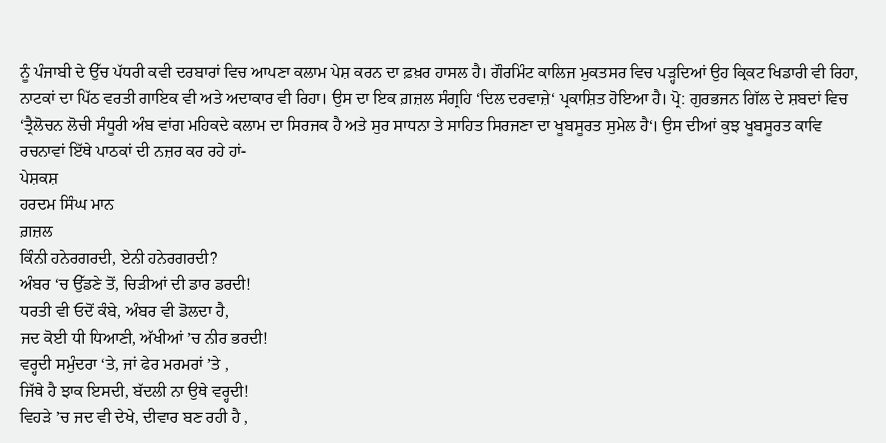ਨੂੰ ਪੰਜਾਬੀ ਦੇ ਉੱਚ ਪੱਧਰੀ ਕਵੀ ਦਰਬਾਰਾਂ ਵਿਚ ਆਪਣਾ ਕਲਾਮ ਪੇਸ਼ ਕਰਨ ਦਾ ਫ਼ਖ਼ਰ ਹਾਸਲ ਹੈ। ਗੌਰਮਿੰਟ ਕਾਲਿਜ ਮੁਕਤਸਰ ਵਿਚ ਪੜ੍ਹਦਿਆਂ ਉਹ ਕ੍ਰਿਕਟ ਖਿਡਾਰੀ ਵੀ ਰਿਹਾ, ਨਾਟਕਾਂ ਦਾ ਪਿੱਠ ਵਰਤੀ ਗਾਇਕ ਵੀ ਅਤੇ ਅਦਾਕਾਰ ਵੀ ਰਿਹਾ। ਉਸ ਦਾ ਇਕ ਗ਼ਜ਼ਲ ਸੰਗ੍ਰਹਿ ‘ਦਿਲ ਦਰਵਾਜ਼ੇ‘ ਪ੍ਰਕਾਸ਼ਿਤ ਹੋਇਆ ਹੈ। ਪ੍ਰੋ: ਗੁਰਭਜਨ ਗਿੱਲ ਦੇ ਸ਼ਬਦਾਂ ਵਿਚ ‘ਤ੍ਰੈਲੋਚਨ ਲੋਚੀ ਸੰਧੂਰੀ ਅੰਬ ਵਾਂਗ ਮਹਿਕਦੇ ਕਲਾਮ ਦਾ ਸਿਰਜਕ ਹੈ ਅਤੇ ਸੁਰ ਸਾਧਨਾ ਤੇ ਸਾਹਿਤ ਸਿਰਜਣਾ ਦਾ ਖੂਬਸੂਰਤ ਸੁਮੇਲ ਹੈ‘। ਉਸ ਦੀਆਂ ਕੁਝ ਖੂਬਸੂਰਤ ਕਾਵਿ ਰਚਨਾਵਾਂ ਇੱਥੇ ਪਾਠਕਾਂ ਦੀ ਨਜ਼ਰ ਕਰ ਰਹੇ ਹਾਂ-
ਪੇਸ਼ਕਸ਼
ਹਰਦਮ ਸਿੰਘ ਮਾਨ
ਗ਼ਜ਼ਲ
ਕਿੰਨੀ ਹਨੇਰਗਰਦੀ, ਏਨੀ ਹਨੇਰਗਰਦੀ?
ਅੰਬਰ ‘ਚ ਉੱਡਣੇ ਤੋਂ, ਚਿੜੀਆਂ ਦੀ ਡਾਰ ਡਰਦੀ!
ਧਰਤੀ ਵੀ ਓਦੋਂ ਕੰਬੇ, ਅੰਬਰ ਵੀ ਡੋਲਦਾ ਹੈ,
ਜਦ ਕੋਈ ਧੀ ਧਿਆਣੀ, ਅੱਖੀਆਂ ’ਚ ਨੀਰ ਭਰਦੀ!
ਵਰ੍ਹਦੀ ਸਮੁੰਦਰਾ ‘ਤੇ, ਜਾਂ ਫੇਰ ਮਰਮਰਾਂ ’ਤੇ ,
ਜਿੱਥੇ ਹੈ ਝਾਕ ਇਸਦੀ, ਬੱਦਲੀ ਨਾ ਉਥੇ ਵਰ੍ਹਦੀ!
ਵਿਹੜੇ ’ਚ ਜਦ ਵੀ ਦੇਖੇ, ਦੀਵਾਰ ਬਣ ਰਹੀ ਹੈ ,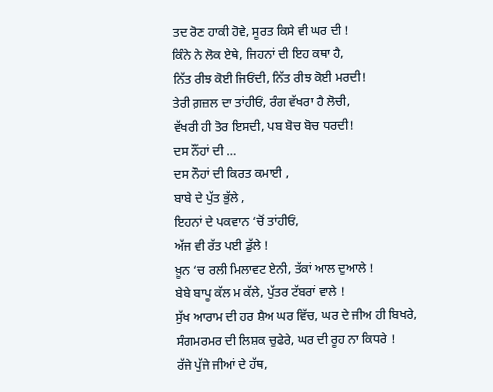ਤਦ ਰੋਣ ਹਾਕੀ ਹੋਵੇ, ਸੂਰਤ ਕਿਸੇ ਵੀ ਘਰ ਦੀ !
ਕਿੰਨੇ ਨੇ ਲੋਕ ਏਥੇ, ਜਿਹਨਾਂ ਦੀ ਇਹ ਕਥਾ ਹੈ,
ਨਿੱਤ ਰੀਝ ਕੋਈ ਜਿਓਂਦੀ, ਨਿੱਤ ਰੀਝ ਕੋਈ ਮਰਦੀ!
ਤੇਰੀ ਗ਼ਜ਼ਲ ਦਾ ਤਾਂਹੀਓਂ, ਰੰਗ ਵੱਖਰਾ ਹੈ ਲੋਚੀ,
ਵੱਖਰੀ ਹੀ ਤੋਰ ਇਸਦੀ, ਪਬ ਬੋਚ ਬੋਚ ਧਰਦੀ!
ਦਸ ਨੌਂਹਾਂ ਦੀ …
ਦਸ ਨੌਹਾਂ ਦੀ ਕਿਰਤ ਕਮਾਈ ,
ਬਾਬੇ ਦੇ ਪੁੱਤ ਭੁੱਲੇ ,
ਇਹਨਾਂ ਦੇ ਪਕਵਾਨ ‘ਚੋਂ ਤਾਂਹੀਓਂ,
ਅੱਜ ਵੀ ਰੱਤ ਪਈ ਡੁੱਲੇ !
ਖ਼ੂਨ ‘ਚ ਰਲੀ ਮਿਲਾਵਟ ਏਨੀ, ਤੱਕਾਂ ਆਲ ਦੁਆਲੇ !
ਬੇਬੇ ਬਾਪੂ ਕੱਲ ਮ ਕੱਲੇ, ਪੁੱਤਰ ਟੱਬਰਾਂ ਵਾਲੇ !
ਸੁੱਖ ਆਰਾਮ ਦੀ ਹਰ ਸ਼ੈਅ ਘਰ ਵਿੱਚ, ਘਰ ਦੇ ਜੀਅ ਹੀ ਬਿਖਰੇ,
ਸੰਗਮਰਮਰ ਦੀ ਲਿਸ਼ਕ ਚੁਫੇਰੇ, ਘਰ ਦੀ ਰੂਹ ਨਾ ਕਿਧਰੇ !
ਰੱਜੇ ਪੁੱਜੇ ਜੀਆਂ ਦੇ ਹੱਥ,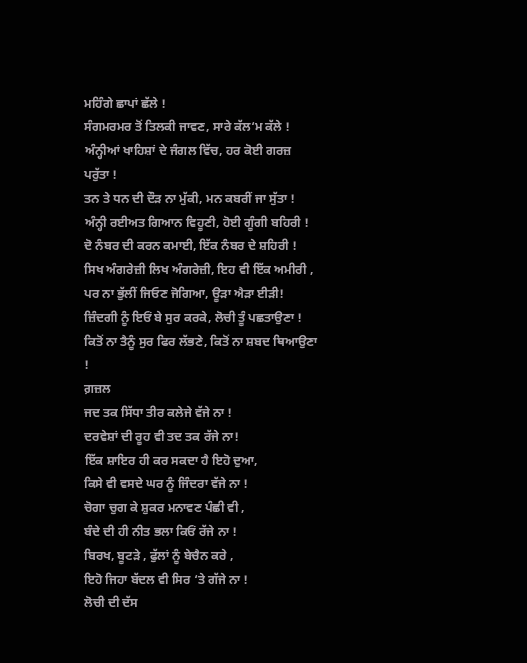ਮਹਿੰਗੇ ਛਾਪਾਂ ਛੱਲੇ !
ਸੰਗਮਰਮਰ ਤੋਂ ਤਿਲਕੀ ਜਾਵਣ, ਸਾਰੇ ਕੱਲ‘ਮ ਕੱਲੇ !
ਅੰਨ੍ਹੀਆਂ ਖਾਹਿਸ਼ਾਂ ਦੇ ਜੰਗਲ ਵਿੱਚ, ਹਰ ਕੋਈ ਗਰਜ਼ ਪਰੁੱਤਾ !
ਤਨ ਤੇ ਧਨ ਦੀ ਦੌੜ ਨਾ ਮੁੱਕੀ, ਮਨ ਕਬਰੀਂ ਜਾ ਸੁੱਤਾ !
ਅੰਨ੍ਹੀ ਰਈਅਤ ਗਿਆਨ ਵਿਹੂਣੀ, ਹੋਈ ਗੂੰਗੀ ਬਹਿਰੀ !
ਦੋ ਨੰਬਰ ਦੀ ਕਰਨ ਕਮਾਈ, ਇੱਕ ਨੰਬਰ ਦੇ ਸ਼ਹਿਰੀ !
ਸਿਖ ਅੰਗਰੇਜ਼ੀ ਲਿਖ ਅੰਗਰੇਜ਼ੀ, ਇਹ ਵੀ ਇੱਕ ਅਮੀਰੀ ,
ਪਰ ਨਾ ਭੁੱਲੀਂ ਜਿਓਣ ਜੋਗਿਆ, ਊੜਾ ਐੜਾ ਈੜੀ!
ਜ਼ਿੰਦਗੀ ਨੂੰ ਇਓਂ ਬੇ ਸੁਰ ਕਰਕੇ, ਲੋਚੀ ਤੂੰ ਪਛਤਾਉਣਾ !
ਕਿਤੋਂ ਨਾ ਤੈਨੂੰ ਸੁਰ ਫਿਰ ਲੱਭਣੇ, ਕਿਤੋਂ ਨਾ ਸ਼ਬਦ ਥਿਆਉਣਾ !
ਗ਼ਜ਼ਲ
ਜਦ ਤਕ ਸਿੱਧਾ ਤੀਰ ਕਲੇਜੇ ਵੱਜੇ ਨਾ !
ਦਰਵੇਸ਼ਾਂ ਦੀ ਰੂਹ ਵੀ ਤਦ ਤਕ ਰੱਜੇ ਨਾ!
ਇੱਕ ਸ਼ਾਇਰ ਹੀ ਕਰ ਸਕਦਾ ਹੈ ਇਹੋ ਦੁਆ,
ਕਿਸੇ ਵੀ ਵਸਦੇ ਘਰ ਨੂੰ ਜਿੰਦਰਾ ਵੱਜੇ ਨਾ !
ਚੋਗਾ ਚੁਗ ਕੇ ਸ਼ੁਕਰ ਮਨਾਵਣ ਪੰਛੀ ਵੀ ,
ਬੰਦੇ ਦੀ ਹੀ ਨੀਤ ਭਲਾ ਕਿਓਂ ਰੱਜੇ ਨਾ !
ਬਿਰਖ, ਬੂਟੜੇ , ਫੁੱਲਾਂ ਨੂੰ ਬੇਚੈਨ ਕਰੇ ,
ਇਹੋ ਜਿਹਾ ਬੱਦਲ ਵੀ ਸਿਰ ‘ਤੇ ਗੱਜੇ ਨਾ !
ਲੋਚੀ ਦੀ ਦੱਸ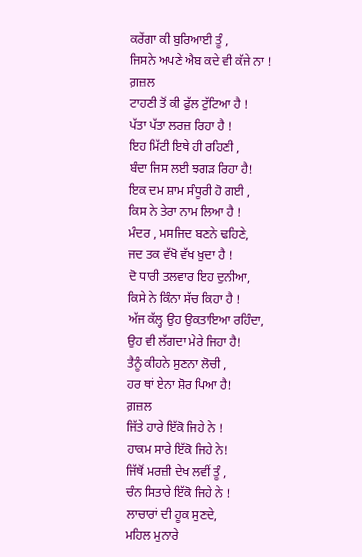ਕਰੇਂਗਾ ਕੀ ਬੁਰਿਆਈ ਤੂੰ ,
ਜਿਸਨੇ ਅਪਣੇ ਐਬ ਕਦੇ ਵੀ ਕੱਜੇ ਨਾ !
ਗ਼ਜ਼ਲ
ਟਾਹਣੀ ਤੋਂ ਕੀ ਫੁੱਲ ਟੁੱਟਿਆ ਹੈ !
ਪੱਤਾ ਪੱਤਾ ਲਰਜ਼ ਰਿਹਾ ਹੈ !
ਇਹ ਮਿੱਟੀ ਇਥੇ ਹੀ ਰਹਿਣੀ ,
ਬੰਦਾ ਜਿਸ ਲਈ ਝਗੜ ਰਿਹਾ ਹੈ!
ਇਕ ਦਮ ਸ਼ਾਮ ਸੰਧੂਰੀ ਹੋ ਗਈ ,
ਕਿਸ ਨੇ ਤੇਰਾ ਨਾਮ ਲਿਆ ਹੈ !
ਮੰਦਰ , ਮਸਜਿਦ ਬਣਨੇ ਢਹਿਣੇ,
ਜਦ ਤਕ ਵੱਖੋ ਵੱਖ ਖ਼ੁਦਾ ਹੈ !
ਦੋ ਧਾਰੀ ਤਲਵਾਰ ਇਹ ਦੁਨੀਆ,
ਕਿਸੇ ਨੇ ਕਿੰਨਾ ਸੱਚ ਕਿਹਾ ਹੈ !
ਅੱਜ ਕੱਲ੍ਹ ਉਹ ਉਕਤਾਇਆ ਰਹਿੰਦਾ,
ਉਹ ਵੀ ਲੱਗਦਾ ਮੇਰੇ ਜਿਹਾ ਹੈ!
ਤੈਨੂੰ ਕੀਹਨੇ ਸੁਣਨਾ ਲੋਚੀ ,
ਹਰ ਥਾਂ ਏਨਾ ਸ਼ੋਰ ਪਿਆ ਹੈ!
ਗ਼ਜ਼ਲ
ਜਿੱਤੇ ਹਾਰੇ ਇੱਕੋ ਜਿਹੇ ਨੇ !
ਹਾਕਮ ਸਾਰੇ ਇੱਕੋ ਜਿਹੇ ਨੇ!
ਜਿੱਥੋਂ ਮਰਜ਼ੀ ਦੇਖ ਲਵੀਂ ਤੂੰ ,
ਚੰਨ ਸਿਤਾਰੇ ਇੱਕੋ ਜਿਹੇ ਨੇ !
ਲਾਚਾਰਾਂ ਦੀ ਹੂਕ ਸੁਣਦੇ,
ਮਹਿਲ ਮੁਨਾਰੇ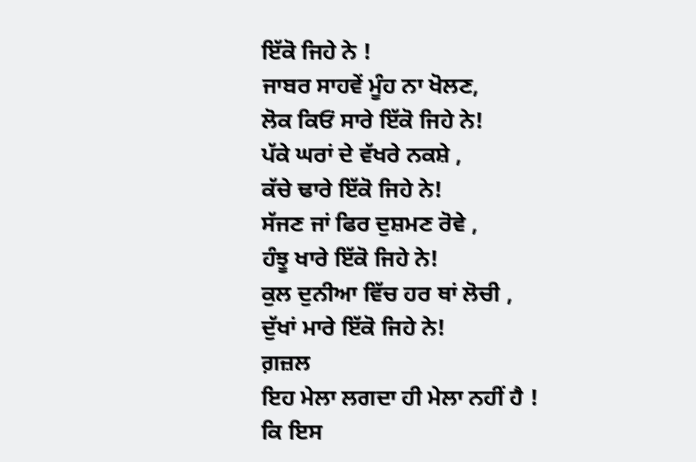ਇੱਕੋ ਜਿਹੇ ਨੇ !
ਜਾਬਰ ਸਾਹਵੇਂ ਮੂੰਹ ਨਾ ਖੋਲਣ,
ਲੋਕ ਕਿਓਂ ਸਾਰੇ ਇੱਕੋ ਜਿਹੇ ਨੇ!
ਪੱਕੇ ਘਰਾਂ ਦੇ ਵੱਖਰੇ ਨਕਸ਼ੇ ,
ਕੱਚੇ ਢਾਰੇ ਇੱਕੋ ਜਿਹੇ ਨੇ!
ਸੱਜਣ ਜਾਂ ਫਿਰ ਦੁਸ਼ਮਣ ਰੋਵੇ ,
ਹੰਝੂ ਖਾਰੇ ਇੱਕੋ ਜਿਹੇ ਨੇ!
ਕੁਲ ਦੁਨੀਆ ਵਿੱਚ ਹਰ ਥਾਂ ਲੋਚੀ ,
ਦੁੱਖਾਂ ਮਾਰੇ ਇੱਕੋ ਜਿਹੇ ਨੇ!
ਗ਼ਜ਼ਲ
ਇਹ ਮੇਲਾ ਲਗਦਾ ਹੀ ਮੇਲਾ ਨਹੀਂ ਹੈ !
ਕਿ ਇਸ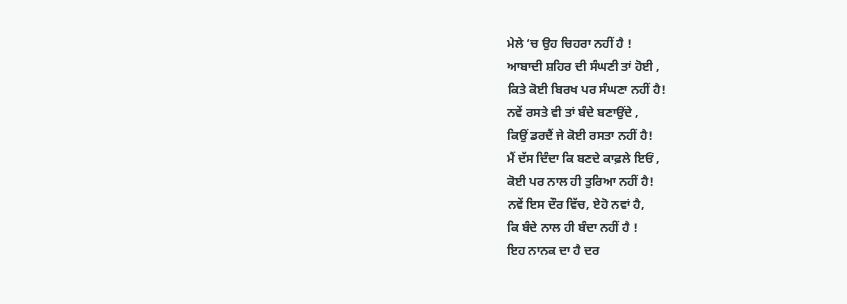ਮੇਲੇ ‘ਚ ਉਹ ਚਿਹਰਾ ਨਹੀਂ ਹੈ !
ਆਬਾਦੀ ਸ਼ਹਿਰ ਦੀ ਸੰਘਣੀ ਤਾਂ ਹੋਈ ,
ਕਿਤੇ ਕੋਈ ਬਿਰਖ ਪਰ ਸੰਘਣਾ ਨਹੀਂ ਹੈ!
ਨਵੇਂ ਰਸਤੇ ਵੀ ਤਾਂ ਬੰਦੇ ਬਣਾਉਂਦੇ ,
ਕਿਉਂ ਡਰਦੈਂ ਜੇ ਕੋਈ ਰਸਤਾ ਨਹੀਂ ਹੈ!
ਮੈਂ ਦੱਸ ਦਿੰਦਾ ਕਿ ਬਣਦੇ ਕਾਫ਼ਲੇ ਇਓਂ ,
ਕੋਈ ਪਰ ਨਾਲ ਹੀ ਤੁਰਿਆ ਨਹੀਂ ਹੈ!
ਨਵੇਂ ਇਸ ਦੌਰ ਵਿੱਚ, ਏਹੋ ਨਵਾਂ ਹੈ,
ਕਿ ਬੰਦੇ ਨਾਲ ਹੀ ਬੰਦਾ ਨਹੀਂ ਹੈ !
ਇਹ ਨਾਨਕ ਦਾ ਹੈ ਦਰ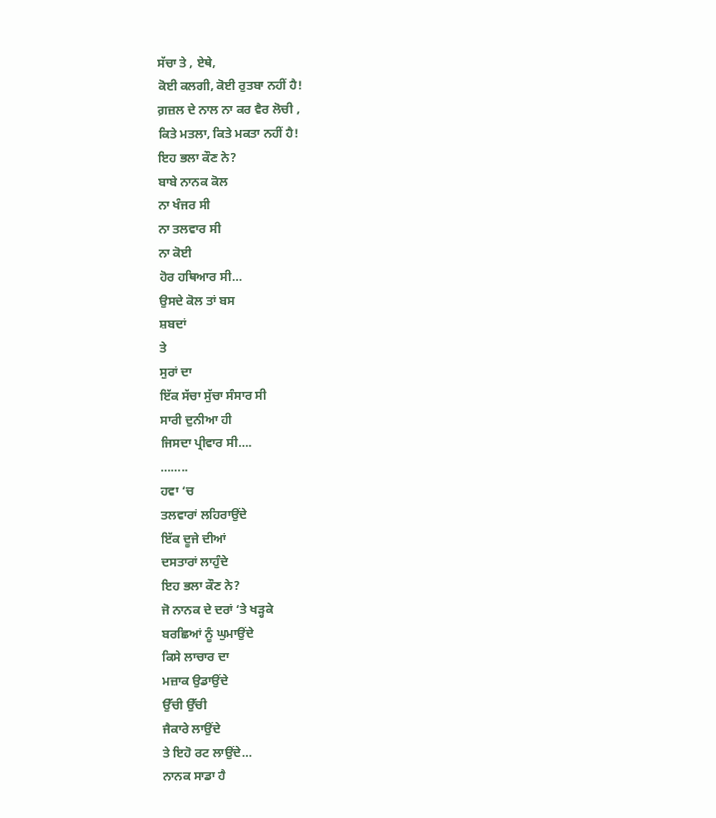ਸੱਚਾ ਤੇ , ਏਥੇ,
ਕੋਈ ਕਲਗੀ, ਕੋਈ ਰੁਤਬਾ ਨਹੀਂ ਹੈ!
ਗ਼ਜ਼ਲ ਦੇ ਨਾਲ ਨਾ ਕਰ ਵੈਰ ਲੋਚੀ ,
ਕਿਤੇ ਮਤਲਾ, ਕਿਤੇ ਮਕਤਾ ਨਹੀਂ ਹੈ!
ਇਹ ਭਲਾ ਕੌਣ ਨੇ?
ਬਾਬੇ ਨਾਨਕ ਕੋਲ
ਨਾ ਖੰਜਰ ਸੀ
ਨਾ ਤਲਵਾਰ ਸੀ
ਨਾ ਕੋਈ
ਹੋਰ ਹਥਿਆਰ ਸੀ…
ਉਸਦੇ ਕੋਲ ਤਾਂ ਬਸ
ਸ਼ਬਦਾਂ
ਤੇ
ਸੁਰਾਂ ਦਾ
ਇੱਕ ਸੱਚਾ ਸੁੱਚਾ ਸੰਸਾਰ ਸੀ
ਸਾਰੀ ਦੁਨੀਆ ਹੀ
ਜਿਸਦਾ ਪ੍ਰੀਵਾਰ ਸੀ….
……..
ਹਵਾ ‘ਚ
ਤਲਵਾਰਾਂ ਲਹਿਰਾਉਂਦੇ
ਇੱਕ ਦੂਜੇ ਦੀਆਂ
ਦਸਤਾਰਾਂ ਲਾਹੁੰਦੇ
ਇਹ ਭਲਾ ਕੌਣ ਨੇ?
ਜੋ ਨਾਨਕ ਦੇ ਦਰਾਂ ‘ਤੇ ਖੜ੍ਹਕੇ
ਬਰਛਿਆਂ ਨੂੰ ਘੁਮਾਉਂਦੇ
ਕਿਸੇ ਲਾਚਾਰ ਦਾ
ਮਜ਼ਾਕ ਉਡਾਉਂਦੇ
ਉੱਚੀ ਉੱਚੀ
ਜੈਕਾਰੇ ਲਾਉਂਦੇ
ਤੇ ਇਹੋ ਰਟ ਲਾਉਂਦੇ…
ਨਾਨਕ ਸਾਡਾ ਹੈ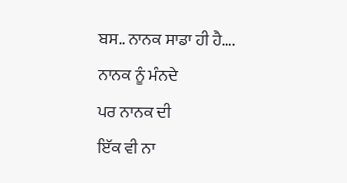ਬਸ.. ਨਾਨਕ ਸਾਡਾ ਹੀ ਹੈ….
ਨਾਨਕ ਨੂੰ ਮੰਨਦੇ
ਪਰ ਨਾਨਕ ਦੀ
ਇੱਕ ਵੀ ਨਾ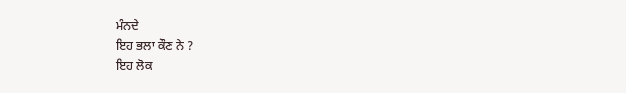ਮੰਨਦੇ
ਇਹ ਭਲਾ ਕੌਣ ਨੇ ?
ਇਹ ਲੋਕ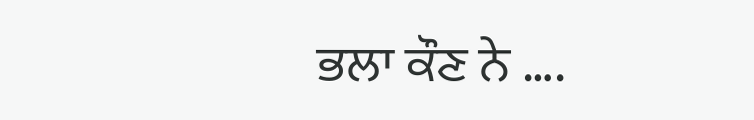ਭਲਾ ਕੌਣ ਨੇ ….